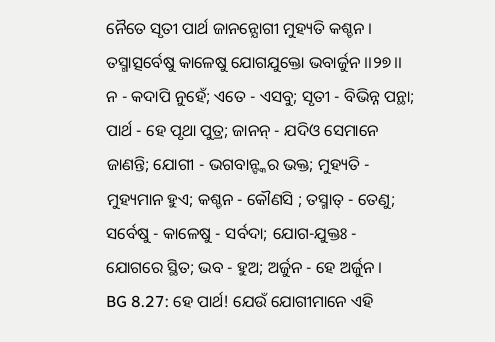ନୈତେ ସୃତୀ ପାର୍ଥ ଜାନନ୍ଯୋଗୀ ମୁହ୍ୟତି କଶ୍ଚନ ।
ତସ୍ମାତ୍ସର୍ବେଷୁ କାଳେଷୁ ଯୋଗଯୁକ୍ତୋ ଭବାର୍ଜୁନ ।।୨୭।।
ନ - କଦାପି ନୁହେଁ; ଏତେ - ଏସବୁ; ସୃତୀ - ବିଭିନ୍ନ ପନ୍ଥା; ପାର୍ଥ - ହେ ପୃଥା ପୁତ୍ର; ଜାନନ୍ - ଯଦିଓ ସେମାନେ ଜାଣନ୍ତି; ଯୋଗୀ - ଭଗବାନ୍ଙ୍କର ଭକ୍ତ; ମୁହ୍ୟତି - ମୁହ୍ୟମାନ ହୁଏ; କଶ୍ଚନ - କୌଣସି ; ତସ୍ମାତ୍ - ତେଣୁ; ସର୍ବେଷୁ - କାଳେଷୁ - ସର୍ବଦା; ଯୋଗ-ଯୁକ୍ତଃ - ଯୋଗରେ ସ୍ଥିତ; ଭବ - ହୁଅ; ଅର୍ଜୁନ - ହେ ଅର୍ଜୁନ ।
BG 8.27: ହେ ପାର୍ଥ! ଯେଉଁ ଯୋଗୀମାନେ ଏହି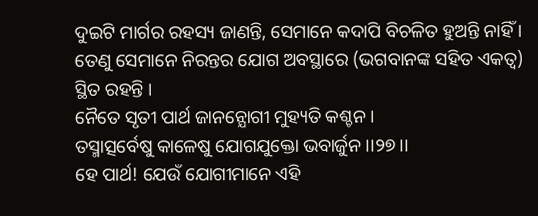ଦୁଇଟି ମାର୍ଗର ରହସ୍ୟ ଜାଣନ୍ତି, ସେମାନେ କଦାପି ବିଚଳିତ ହୁଅନ୍ତି ନାହିଁ । ତେଣୁ ସେମାନେ ନିରନ୍ତର ଯୋଗ ଅବସ୍ଥାରେ (ଭଗବାନଙ୍କ ସହିତ ଏକତ୍ୱ) ସ୍ଥିତ ରହନ୍ତି ।
ନୈତେ ସୃତୀ ପାର୍ଥ ଜାନନ୍ଯୋଗୀ ମୁହ୍ୟତି କଶ୍ଚନ ।
ତସ୍ମାତ୍ସର୍ବେଷୁ କାଳେଷୁ ଯୋଗଯୁକ୍ତୋ ଭବାର୍ଜୁନ ।।୨୭।।
ହେ ପାର୍ଥ! ଯେଉଁ ଯୋଗୀମାନେ ଏହି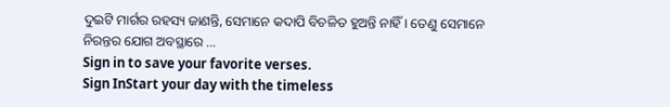ଦୁଇଟି ମାର୍ଗର ରହସ୍ୟ ଜାଣନ୍ତି, ସେମାନେ କଦାପି ବିଚଳିତ ହୁଅନ୍ତି ନାହିଁ । ତେଣୁ ସେମାନେ ନିରନ୍ତର ଯୋଗ ଅବସ୍ଥାରେ …
Sign in to save your favorite verses.
Sign InStart your day with the timeless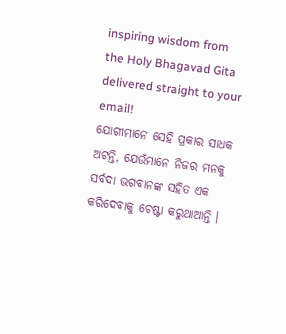inspiring wisdom from the Holy Bhagavad Gita delivered straight to your email!
ଯୋଗୀମାନେ ସେହି ପ୍ରକାର ସାଧକ ଅଟନ୍ତି, ଯେଉଁମାନେ ନିଜର ମନକୁ ସର୍ବଦା ଭଗବାନଙ୍କ ସହିତ ଏକ କରିଦେବାକୁ ଚେଷ୍ଟା କରୁଥାଆନ୍ତି ।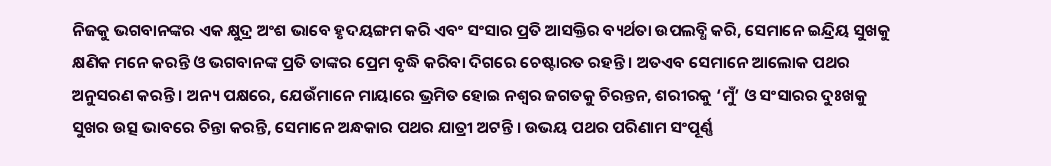ନିଜକୁ ଭଗବାନଙ୍କର ଏକ କ୍ଷୁଦ୍ର ଅଂଶ ଭାବେ ହୃଦୟଙ୍ଗମ କରି ଏବଂ ସଂସାର ପ୍ରତି ଆସକ୍ତିର ବ୍ୟର୍ଥତା ଉପଲବ୍ଧି କରି, ସେମାନେ ଇନ୍ଦ୍ରିୟ ସୁଖକୁ କ୍ଷଣିକ ମନେ କରନ୍ତି ଓ ଭଗବାନଙ୍କ ପ୍ରତି ତାଙ୍କର ପ୍ରେମ ବୃଦ୍ଧି କରିବା ଦିଗରେ ଚେଷ୍ଟାରତ ରହନ୍ତି । ଅତଏବ ସେମାନେ ଆଲୋକ ପଥର ଅନୁସରଣ କରନ୍ତି । ଅନ୍ୟ ପକ୍ଷରେ, ଯେଉଁମାନେ ମାୟାରେ ଭ୍ରମିତ ହୋଇ ନଶ୍ୱର ଜଗତକୁ ଚିରନ୍ତନ, ଶରୀରକୁ ‘ମୁଁ’ ଓ ସଂସାରର ଦୁଃଖକୁ ସୁଖର ଉତ୍ସ ଭାବରେ ଚିନ୍ତା କରନ୍ତି, ସେମାନେ ଅନ୍ଧକାର ପଥର ଯାତ୍ରୀ ଅଟନ୍ତି । ଉଭୟ ପଥର ପରିଣାମ ସଂପୂର୍ଣ୍ଣ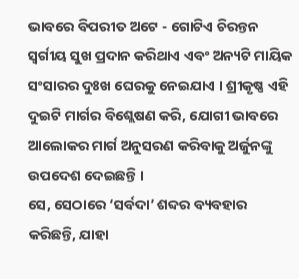ଭାବରେ ବିପରୀତ ଅଟେ - ଗୋଟିଏ ଚିରନ୍ତନ ସ୍ୱର୍ଗୀୟ ସୁଖ ପ୍ରଦାନ କରିଥାଏ ଏବଂ ଅନ୍ୟଟି ମାୟିକ ସଂସାରର ଦୁଃଖ ଘେରକୁ ନେଇଯାଏ । ଶ୍ରୀକୃଷ୍ଣ ଏହି ଦୁଇଟି ମାର୍ଗର ବିଶ୍ଲେଷଣ କରି, ଯୋଗୀ ଭାବରେ ଆଲୋକର ମାର୍ଗ ଅନୁସରଣ କରିବାକୁ ଅର୍ଜୁନଙ୍କୁ ଉପଦେଶ ଦେଇଛନ୍ତି ।
ସେ, ସେଠାରେ ‘ସର୍ବଦା’ ଶବ୍ଦର ବ୍ୟବହାର କରିଛନ୍ତି, ଯାହା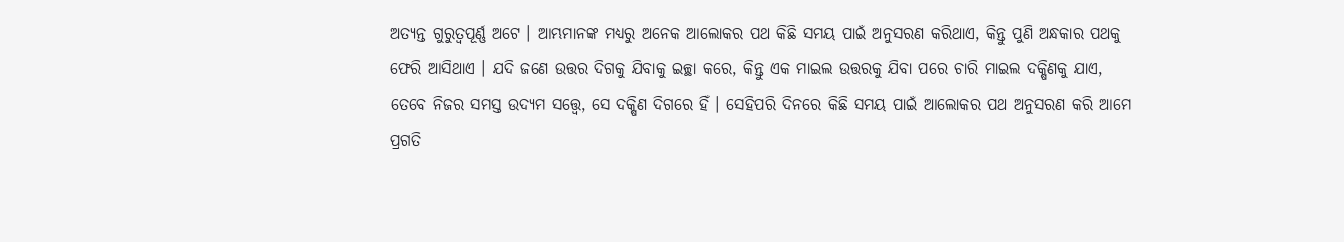ଅତ୍ୟନ୍ତ ଗୁରୁତ୍ୱପୂର୍ଣ୍ଣ ଅଟେ । ଆମ୍ଭମାନଙ୍କ ମଧ୍ୟରୁ ଅନେକ ଆଲୋକର ପଥ କିଛି ସମୟ ପାଇଁ ଅନୁସରଣ କରିଥାଏ, କିନ୍ତୁ ପୁଣି ଅନ୍ଧକାର ପଥକୁ ଫେରି ଆସିଥାଏ । ଯଦି ଜଣେ ଉତ୍ତର ଦିଗକୁ ଯିବାକୁ ଇଚ୍ଛା କରେ, କିନ୍ତୁ ଏକ ମାଇଲ ଉତ୍ତରକୁ ଯିବା ପରେ ଚାରି ମାଇଲ ଦକ୍ଷିଣକୁ ଯାଏ, ତେବେ ନିଜର ସମସ୍ତ ଉଦ୍ୟମ ସତ୍ତ୍ୱେ, ସେ ଦକ୍ଷିଣ ଦିଗରେ ହିଁ । ସେହିପରି ଦିନରେ କିଛି ସମୟ ପାଇଁ ଆଲୋକର ପଥ ଅନୁସରଣ କରି ଆମେ ପ୍ରଗତି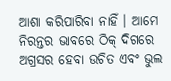ଆଶା କରିପାରିବା ନାହିଁ । ଆମେ ନିରନ୍ତର ଭାବରେ ଠିକ୍ ଦିଗରେ ଅଗ୍ରସର ହେବା ଉଚିତ ଏବଂ ଭୁଲ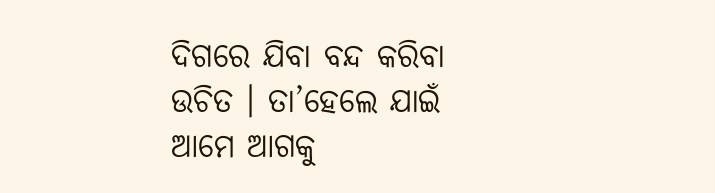ଦିଗରେ ଯିବା ବନ୍ଦ କରିବା ଉଚିତ । ତା’ହେଲେ ଯାଇଁ ଆମେ ଆଗକୁ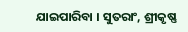ଯାଇପାରିବା । ସୁତରାଂ, ଶ୍ରୀକୃଷ୍ଣ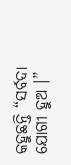କହୁଛନ୍ତି “ସର୍ବଦା ଯୋଗୀ ହୁଅ ।”